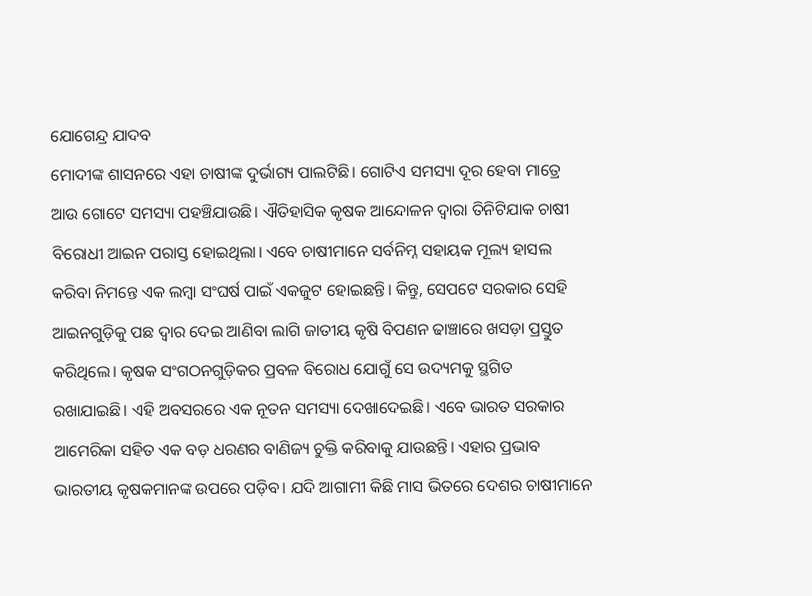ଯୋଗେନ୍ଦ୍ର ଯାଦବ
ମୋଦୀଙ୍କ ଶାସନରେ ଏହା ଚାଷୀଙ୍କ ଦୁର୍ଭାଗ୍ୟ ପାଲଟିଛି। ଗୋଟିଏ ସମସ୍ୟା ଦୂର ହେବା ମାତ୍ରେ ଆଉ ଗୋଟେ ସମସ୍ୟା ପହଞ୍ଚିଯାଉଛି। ଐତିହାସିକ କୃଷକ ଆନ୍ଦୋଳନ ଦ୍ବାରା ତିନିଟିଯାକ ଚାଷୀ ବିରୋଧୀ ଆଇନ ପରାସ୍ତ ହୋଇଥିଲା। ଏବେ ଚାଷୀମାନେ ସର୍ବନିମ୍ନ ସହାୟକ ମୂଲ୍ୟ ହାସଲ କରିବା ନିମନ୍ତେ ଏକ ଲମ୍ବା ସଂଘର୍ଷ ପାଇଁ ଏକଜୁଟ ହୋଇଛନ୍ତି। କିନ୍ତୁ, ସେପଟେ ସରକାର ସେହି ଆଇନଗୁଡ଼ିକୁ ପଛ ଦ୍ବାର ଦେଇ ଆଣିବା ଲାଗି ଜାତୀୟ କୃଷି ବିପଣନ ଢାଞ୍ଚାରେ ଖସଡ଼ା ପ୍ରସ୍ତୁତ କରିଥିଲେ। କୃଷକ ସଂଗଠନଗୁଡ଼ିକର ପ୍ରବଳ ବିରୋଧ ଯୋଗୁଁ ସେ ଉଦ୍ୟମକୁ ସ୍ଥଗିତ ରଖାଯାଇଛି। ଏହି ଅବସରରେ ଏକ ନୂତନ ସମସ୍ୟା ଦେଖାଦେଇଛି। ଏବେ ଭାରତ ସରକାର ଆମେରିକା ସହିତ ଏକ ବଡ଼ ଧରଣର ବାଣିଜ୍ୟ ଚୁକ୍ତି କରିବାକୁ ଯାଉଛନ୍ତି। ଏହାର ପ୍ରଭାବ ଭାରତୀୟ କୃଷକମାନଙ୍କ ଉପରେ ପଡ଼ିବ। ଯଦି ଆଗାମୀ କିଛି ମାସ ଭିତରେ ଦେଶର ଚାଷୀମାନେ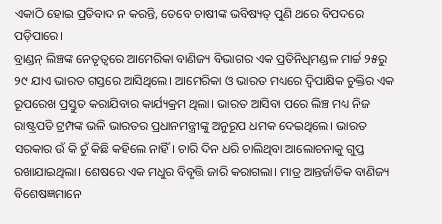ଏକାଠି ହୋଇ ପ୍ରତିବାଦ ନ କରନ୍ତି, ତେବେ ଚାଷୀଙ୍କ ଭବିଷ୍ୟତ୍ ପୁଣି ଥରେ ବିପଦରେ ପଡ଼ିପାରେ।
ବ୍ରାଣ୍ଡନ୍ ଲିଞ୍ଚଙ୍କ ନେତୃତ୍ବରେ ଆମେରିକା ବାଣିଜ୍ୟ ବିଭାଗର ଏକ ପ୍ରତିନିଧିମଣ୍ଡଳ ମାର୍ଚ୍ଚ ୨୫ରୁ ୨୯ ଯାଏ ଭାରତ ଗସ୍ତରେ ଆସିଥିଲେ। ଆମେରିକା ଓ ଭାରତ ମଧ୍ୟରେ ଦ୍ବିପାକ୍ଷିକ ଚୁକ୍ତିର ଏକ ରୂପରେଖ ପ୍ରସ୍ତୁତ କରାଯିବାର କାର୍ଯ୍ୟକ୍ରମ ଥିଲା। ଭାରତ ଆସିବା ପରେ ଲିଞ୍ଚ ମଧ୍ୟ ନିଜ ରାଷ୍ଟ୍ରପତି ଟ୍ରମ୍ପଙ୍କ ଭଳି ଭାରତର ପ୍ରଧାନମନ୍ତ୍ରୀଙ୍କୁ ଅନୁରୂପ ଧମକ ଦେଇଥିଲେ। ଭାରତ ସରକାର ଉଁ କି ଚୁଁ କିଛି କହିଲେ ନାହିଁ। ଚାରି ଦିନ ଧରି ଚାଲିଥିବା ଆଲୋଚନାକୁ ଗୁପ୍ତ ରଖାଯାଇଥିଲା। ଶେଷରେ ଏକ ମଧୁର ବିବୃତ୍ତି ଜାରି କରାଗଲା। ମାତ୍ର ଆନ୍ତର୍ଜାତିକ ବାଣିଜ୍ୟ ବିଶେଷଜ୍ଞମାନେ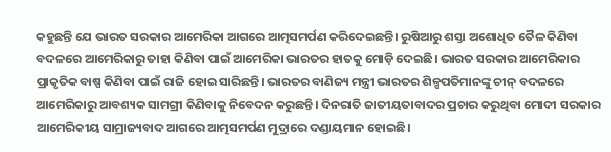କହୁଛନ୍ତି ଯେ ଭାରତ ସରକାର ଆମେରିକା ଆଗରେ ଆତ୍ମସମର୍ପଣ କରିଦେଇଛନ୍ତି। ରୁଷିଆରୁ ଶସ୍ତା ଅଶୋଧିତ ତୈଳ କିଣିବା ବଦଳରେ ଆମେରିକାରୁ ତାହା କିଣିବା ପାଇଁ ଆମେରିକା ଭାରତର ହାତକୁ ମୋଡ଼ି ଦେଇଛି। ଭାରତ ସରକାର ଆମେରିକାର ପ୍ରାକୃତିକ ବାଷ୍ପ କିଣିବା ପାଇଁ ରାଜି ହୋଇ ସାରିଛନ୍ତି। ଭାରତର ବାଣିଜ୍ୟ ମନ୍ତ୍ରୀ ଭାରତର ଶିଳ୍ପପତିମାନଙ୍କୁ ଚୀନ୍ ବଦଳରେ ଆମେରିକାରୁ ଆବଶ୍ୟକ ସାମଗ୍ରୀ କିଣିବାକୁ ନିବେଦନ କରୁଛନ୍ତି। ଦିନରାତି ଜାତୀୟତାବାଦର ପ୍ରଚାର କରୁଥିବା ମୋଦୀ ସରକାର ଆମେରିକୀୟ ସାମ୍ରାଜ୍ୟବାଦ ଆଗରେ ଆତ୍ମସମର୍ପଣ ମୁଦ୍ରାରେ ଦଣ୍ଡାୟମାନ ହୋଇଛି।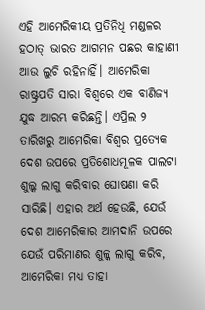ଏହି ଆମେରିକୀୟ ପ୍ରତିନିଧି ମଣ୍ଡଳର ହଠାତ୍ ଭାରତ ଆଗମନ ପଛର କାହାଣୀ ଆଉ ଲୁଚି ରହିନାହିଁ। ଆମେରିକା ରାଷ୍ଟ୍ରପତି ସାରା ବିଶ୍ବରେ ଏକ ବାଣିଜ୍ୟ ଯୁଦ୍ଧ ଆରମ୍ଭ କରିଛନ୍ତି। ଏପ୍ରିଲ ୨ ତାରିଖରୁ ଆମେରିକା ବିଶ୍ବର ପ୍ରତ୍ୟେକ ଦେଶ ଉପରେ ପ୍ରତିଶୋଧମୂଳକ ପାଲଟା ଶୁଲ୍କ ଲାଗୁ କରିବାର ଘୋଷଣା କରି ସାରିଛି। ଏହାର ଅର୍ଥ ହେଉଛି, ଯେଉଁ ଦେଶ ଆମେରିକାର ଆମଦାନି ଉପରେ ଯେଉଁ ପରିମାଣର ଶୁଳ୍କ ଲାଗୁ କରିବ, ଆମେରିକା ମଧ୍ୟ ତାହା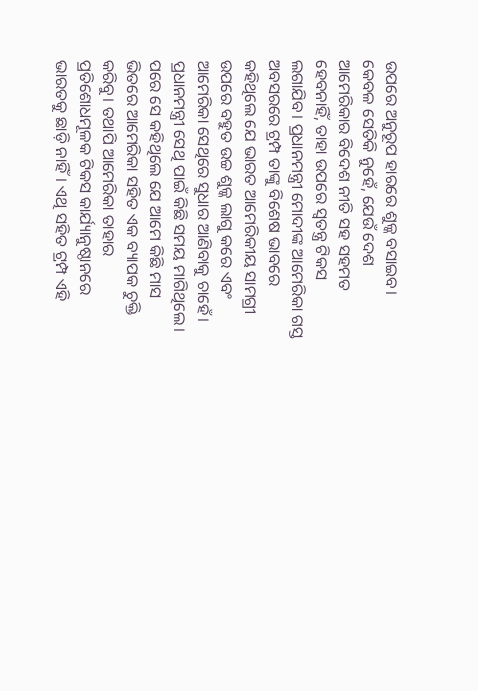ଉପରେ ଅନୁରୂପ ହାରରେ ଶୁଳ୍କ ବସାଇବ। କେବଳ ସେତିକି ନୁହେଁ, ଯେଉଁ ଦେଶ ଆମେରିକାର ବିଦେଶ ନୀତି ସହ ସହମତ ହେବନାହିଁ, ତାହା ଉପରେ ସ୍ବତନ୍ତ୍ର ଟିକସ ଲଗାଯିବ। ପ୍ରଧାନମନ୍ତ୍ରୀ ମୋଦୀଙ୍କ ଆମେରିକା ଗସ୍ତ ଅବସରରେ ଟ୍ରମ୍ପ ତାଙ୍କୁ ବିଶେଷ ଭାବରେ କହିଥିଲେ ଯେ ଭାରତ ଆମେରିକୀୟ ସାମଗ୍ରୀ ଉପରେ ବହୁତ ଉଚ୍ଚ ଶୁଳ୍କ ଲାଗୁ କରେ ଏବଂ ଆମେରିକା ସେଥିରେ ସୁଧାର ଆଣିବାକୁ ଚାହେଁ। ପ୍ରଧାନମନ୍ତ୍ରୀ ସେଥି ପାଇଁ କିଛି ସମୟ ମାଗିଥିଲେ। ପରେ ସେ କହିଥିଲେ ଯେ ଆମେ କିଛି ମାସ ଭିତରେ ଆମେରିକା ସହିତ ଏକ ବ୍ୟାପକ ଚୁକ୍ତି କରିବୁ। ତଥାପି ଆମେରିକା ତାହାର ପ୍ରତିଶୋଧମୂଳକ ଟିକସ କାର୍ଯ୍ୟାନୁଷ୍ଠାନରେ ଭାରତକୁ ଛାଡ଼ି ନାହିଁ। ଏଥି ସହିତ ଟ୍ରମ୍ପ ଏହି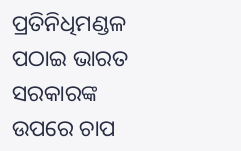ପ୍ରତିନିଧିମଣ୍ଡଳ ପଠାଇ ଭାରତ ସରକାରଙ୍କ ଉପରେ ଚାପ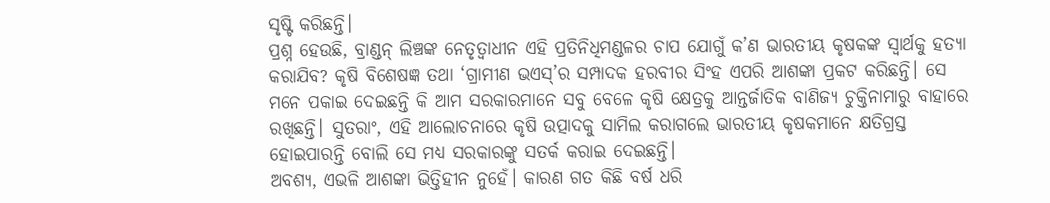ସୃଷ୍ଟି କରିଛନ୍ତି।
ପ୍ରଶ୍ନ ହେଉଛି, ବ୍ରାଣ୍ଡନ୍ ଲିଞ୍ଚଙ୍କ ନେତୃତ୍ବାଧୀନ ଏହି ପ୍ରତିନିଧିମଣ୍ଡଳର ଚାପ ଯୋଗୁଁ କ’ଣ ଭାରତୀୟ କୃଷକଙ୍କ ସ୍ବାର୍ଥକୁ ହତ୍ୟା କରାଯିବ? କୃଷି ବିଶେଷଜ୍ଞ ତଥା ‘ଗ୍ରାମୀଣ ଭଏସ୍’ର ସମ୍ପାଦକ ହରବୀର ସିଂହ ଏପରି ଆଶଙ୍କା ପ୍ରକଟ କରିଛନ୍ତି। ସେ ମନେ ପକାଇ ଦେଇଛନ୍ତି କି ଆମ ସରକାରମାନେ ସବୁ ବେଳେ କୃଷି କ୍ଷେତ୍ରକୁ ଆନ୍ତର୍ଜାତିକ ବାଣିଜ୍ୟ ଚୁକ୍ତିନାମାରୁ ବାହାରେ ରଖିଛନ୍ତି। ସୁତରାଂ, ଏହି ଆଲୋଚନାରେ କୃଷି ଉତ୍ପାଦକୁ ସାମିଲ କରାଗଲେ ଭାରତୀୟ କୃଷକମାନେ କ୍ଷତିଗ୍ରସ୍ତ ହୋଇପାରନ୍ତି ବୋଲି ସେ ମଧ୍ୟ ସରକାରଙ୍କୁ ସତର୍କ କରାଇ ଦେଇଛନ୍ତି।
ଅବଶ୍ୟ, ଏଭଳି ଆଶଙ୍କା ଭିତ୍ତିହୀନ ନୁହେଁ। କାରଣ ଗତ କିଛି ବର୍ଷ ଧରି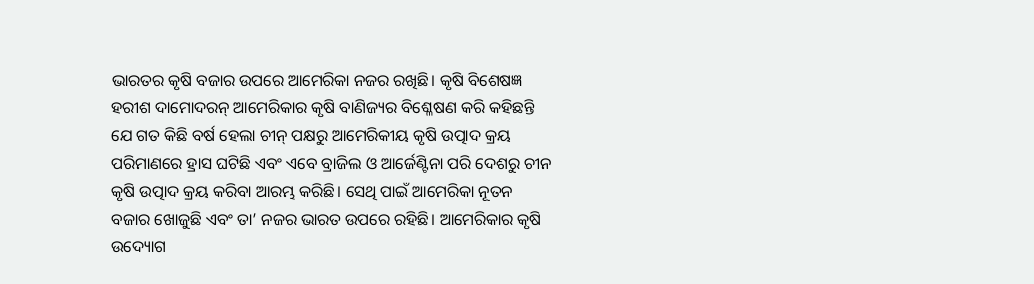ଭାରତର କୃଷି ବଜାର ଉପରେ ଆମେରିକା ନଜର ରଖିଛି। କୃଷି ବିଶେଷଜ୍ଞ ହରୀଶ ଦାମୋଦରନ୍ ଆମେରିକାର କୃଷି ବାଣିଜ୍ୟର ବିଶ୍ଳେଷଣ କରି କହିଛନ୍ତି ଯେ ଗତ କିଛି ବର୍ଷ ହେଲା ଚୀନ୍ ପକ୍ଷରୁ ଆମେରିକୀୟ କୃଷି ଉତ୍ପାଦ କ୍ରୟ ପରିମାଣରେ ହ୍ରାସ ଘଟିଛି ଏବଂ ଏବେ ବ୍ରାଜିଲ ଓ ଆର୍ଜେଣ୍ଟିନା ପରି ଦେଶରୁ ଚୀନ କୃଷି ଉତ୍ପାଦ କ୍ରୟ କରିବା ଆରମ୍ଭ କରିଛି। ସେଥି ପାଇଁ ଆମେରିକା ନୂତନ ବଜାର ଖୋଜୁଛି ଏବଂ ତା’ ନଜର ଭାରତ ଉପରେ ରହିଛି। ଆମେରିକାର କୃଷି ଉଦ୍ୟୋଗ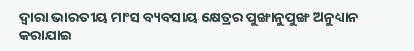ଦ୍ବାରା ଭାରତୀୟ ମାଂସ ବ୍ୟବସାୟ କ୍ଷେତ୍ରର ପୁଙ୍ଖାନୁପୁଙ୍ଖ ଅନୁଧ୍ୟାନ କରାଯାଇ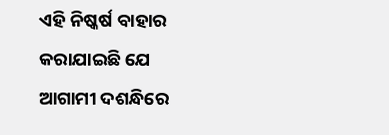ଏହି ନିଷ୍କର୍ଷ ବାହାର କରାଯାଇଛି ଯେ ଆଗାମୀ ଦଶନ୍ଧିରେ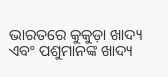ଭାରତରେ କୁକୁଡ଼ା ଖାଦ୍ୟ ଏବଂ ପଶୁମାନଙ୍କ ଖାଦ୍ୟ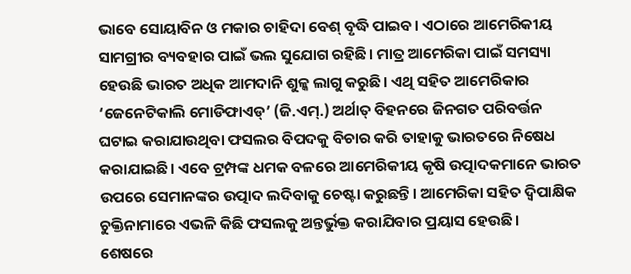ଭାବେ ସୋୟାବିନ ଓ ମକାର ଚାହିଦା ବେଶ୍ ବୃଦ୍ଧି ପାଇବ। ଏଠାରେ ଆମେରିକୀୟ ସାମଗ୍ରୀର ବ୍ୟବହାର ପାଇଁ ଭଲ ସୁଯୋଗ ରହିଛି। ମାତ୍ର ଆମେରିକା ପାଇଁ ସମସ୍ୟା ହେଉଛି ଭାରତ ଅଧିକ ଆମଦାନି ଶୁଳ୍କ ଲାଗୁ କରୁଛି। ଏଥି ସହିତ ଆମେରିକାର ‘ଜେନେଟିକାଲି ମୋଡିଫାଏଡ୍’ (ଜି.ଏମ୍.) ଅର୍ଥାତ୍ ବିହନରେ ଜିନଗତ ପରିବର୍ତ୍ତନ ଘଟାଇ କରାଯାଉଥିବା ଫସଲର ବିପଦକୁ ବିଚାର କରି ତାହାକୁ ଭାରତରେ ନିଷେଧ କରାଯାଇଛି। ଏବେ ଟ୍ରମ୍ପଙ୍କ ଧମକ ବଳରେ ଆମେରିକୀୟ କୃଷି ଉତ୍ପାଦକମାନେ ଭାରତ ଉପରେ ସେମାନଙ୍କର ଉତ୍ପାଦ ଲଦିବାକୁ ଚେଷ୍ଟା କରୁଛନ୍ତି। ଆମେରିକା ସହିତ ଦ୍ବିପାକ୍ଷିକ ଚୁକ୍ତିନାମାରେ ଏଭଳି କିଛି ଫସଲକୁ ଅନ୍ତର୍ଭୁକ୍ତ କରାଯିବାର ପ୍ରୟାସ ହେଉଛି।
ଶେଷରେ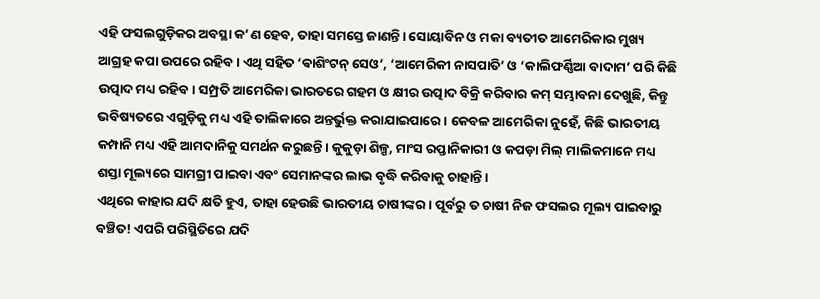ଏହି ଫସଲଗୁଡ଼ିକର ଅବସ୍ଥା କ’ଣ ହେବ, ତାହା ସମସ୍ତେ ଜାଣନ୍ତି। ସୋୟାବିନ ଓ ମକା ବ୍ୟତୀତ ଆମେରିକାର ମୁଖ୍ୟ ଆଗ୍ରହ କପା ଉପରେ ରହିବ। ଏଥି ସହିତ ‘ଵାଶିଂଟନ୍ ସେଓ’, ‘ଆମେରିକୀ ନାସପାତି’ ଓ ‘କାଲିଫର୍ଣ୍ଣିଆ ବାଦାମ’ ପରି କିଛି ଉତ୍ପାଦ ମଧ୍ୟ ରହିବ। ସମ୍ପ୍ରତି ଆମେରିକା ଭାରତରେ ଗହମ ଓ କ୍ଷୀର ଉତ୍ପାଦ ବିକ୍ରି କରିବାର କମ୍ ସମ୍ଭାବନା ଦେଖୁଛି, କିନ୍ତୁ ଭବିଷ୍ୟତରେ ଏଗୁଡ଼ିକୁ ମଧ୍ୟ ଏହି ତାଲିକାରେ ଅନ୍ତର୍ଭୁକ୍ତ କରାଯାଇପାରେ। କେବଳ ଆମେରିକା ନୁହେଁ, କିଛି ଭାରତୀୟ କମ୍ପାନି ମଧ୍ୟ ଏହି ଆମଦାନିକୁ ସମର୍ଥନ କରୁଛନ୍ତି। କୁକୁଡ଼ା ଶିଳ୍ପ, ମାଂସ ରପ୍ତାନିକାରୀ ଓ କପଡ଼ା ମିଲ୍ ମାଲିକମାନେ ମଧ୍ୟ ଶସ୍ତା ମୂଲ୍ୟରେ ସାମଗ୍ରୀ ପାଇବା ଏବଂ ସେମାନଙ୍କର ଲାଭ ବୃଦ୍ଧି କରିବାକୁ ଚାହାନ୍ତି।
ଏଥିରେ କାହାର ଯଦି କ୍ଷତି ହୁଏ, ତାହା ହେଉଛି ଭାରତୀୟ ଚାଷୀଙ୍କର। ପୂର୍ବରୁ ତ ଚାଷୀ ନିଜ ଫସଲର ମୂଲ୍ୟ ପାଇବାରୁ ବଞ୍ଚିତ! ଏପରି ପରିସ୍ଥିତିରେ ଯଦି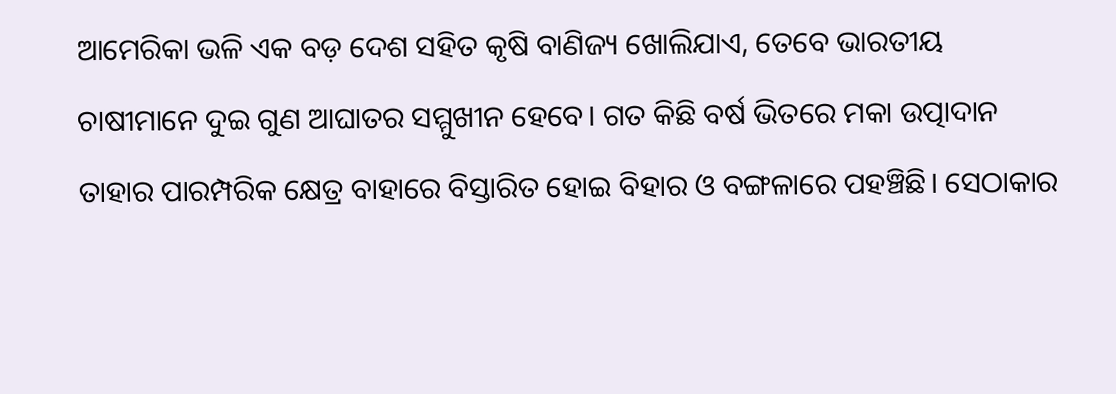ଆମେରିକା ଭଳି ଏକ ବଡ଼ ଦେଶ ସହିତ କୃଷି ବାଣିଜ୍ୟ ଖୋଲିଯାଏ, ତେବେ ଭାରତୀୟ ଚାଷୀମାନେ ଦୁଇ ଗୁଣ ଆଘାତର ସମ୍ମୁଖୀନ ହେବେ। ଗତ କିଛି ବର୍ଷ ଭିତରେ ମକା ଉତ୍ପାଦାନ ତାହାର ପାରମ୍ପରିକ କ୍ଷେତ୍ର ବାହାରେ ବିସ୍ତାରିତ ହୋଇ ବିହାର ଓ ବଙ୍ଗଳାରେ ପହଞ୍ଚିଛି। ସେଠାକାର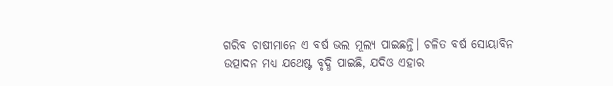ଗରିବ ଚାଷୀମାନେ ଏ ବର୍ଷ ଭଲ ମୂଲ୍ୟ ପାଇଛନ୍ତି। ଚଳିତ ବର୍ଷ ସୋୟାବିନ ଉତ୍ପାଦନ ମଧ୍ୟ ଯଥେଷ୍ଟ ବୃଦ୍ଧି ପାଇଛି, ଯଦିଓ ଏହାର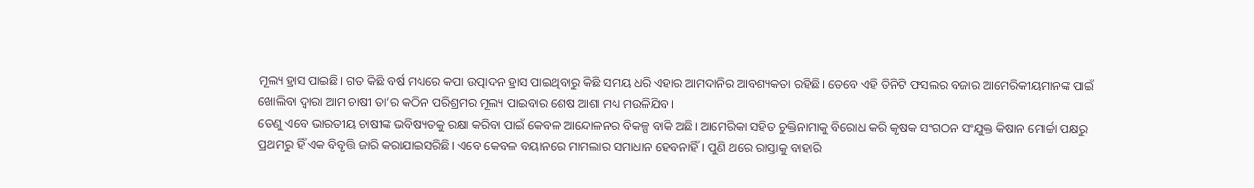ମୂଲ୍ୟ ହ୍ରାସ ପାଇଛି। ଗତ କିଛି ବର୍ଷ ମଧ୍ୟରେ କପା ଉତ୍ପାଦନ ହ୍ରାସ ପାଇଥିବାରୁ କିଛି ସମୟ ଧରି ଏହାର ଆମଦାନିର ଆବଶ୍ୟକତା ରହିଛି। ତେବେ ଏହି ତିନିଟି ଫସଲର ବଜାର ଆମେରିକୀୟମାନଙ୍କ ପାଇଁ ଖୋଲିବା ଦ୍ବାରା ଆମ ଚାଷୀ ତା’ର କଠିନ ପରିଶ୍ରମର ମୂଲ୍ୟ ପାଇବାର ଶେଷ ଆଶା ମଧ୍ୟ ମଉଳିଯିବ।
ତେଣୁ ଏବେ ଭାରତୀୟ ଚାଷୀଙ୍କ ଭବିଷ୍ୟତକୁ ରକ୍ଷା କରିବା ପାଇଁ କେବଳ ଆନ୍ଦୋଳନର ବିକଳ୍ପ ବାକି ଅଛି। ଆମେରିକା ସହିତ ଚୁକ୍ତିନାମାକୁ ବିରୋଧ କରି କୃଷକ ସଂଗଠନ ସଂଯୁକ୍ତ କିଷାନ ମୋର୍ଚ୍ଚା ପକ୍ଷରୁ ପ୍ରଥମରୁ ହିଁ ଏକ ବିବୃତ୍ତି ଜାରି କରାଯାଇସରିଛି। ଏବେ କେବଳ ବୟାନରେ ମାମଲାର ସମାଧାନ ହେବନାହିଁ। ପୁଣି ଥରେ ରାସ୍ତାକୁ ବାହାରି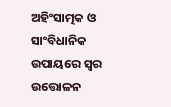ଅହିଂସାତ୍ମକ ଓ ସାଂବିଧାନିକ ଉପାୟରେ ସ୍ବର ଉତ୍ତୋଳନ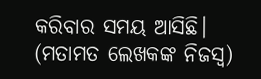କରିବାର ସମୟ ଆସିଛି।
(ମତାମତ ଲେଖକଙ୍କ ନିଜସ୍ବ)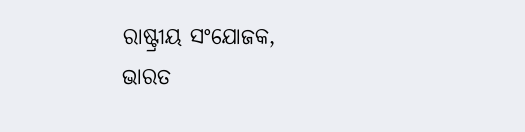ରାଷ୍ଟ୍ରୀୟ ସଂଯୋଜକ,
ଭାରତ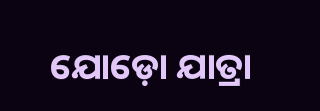ଯୋଡ଼ୋ ଯାତ୍ରା